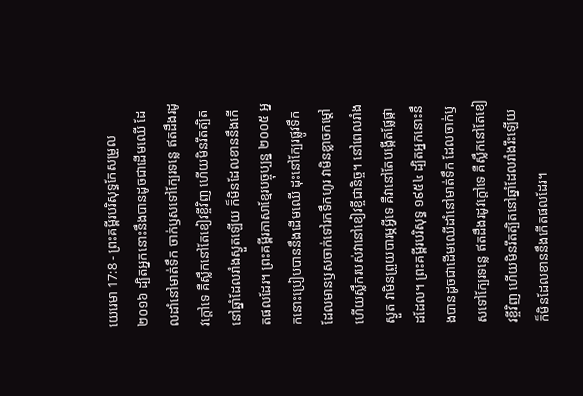យេរេមា 17:8 - ព្រះគម្ពីរបរិសុទ្ធកែសម្រួល ២០១៦ ដ្បិតអ្នកនោះនឹងបានដូចជាដើមឈើ ដែលដាំនៅមាត់ទឹក ចាក់ឫសទៅក្បែរទន្លេ ឥតដឹងរដូវក្តៅទេ គឺស្លឹកនៅតែខៀវខ្ចីវិញ ហើយមិនរឹតត្បិតនៅឆ្នាំដែលរាំងស្ងួតឡើយ ក៏មិនដែលខាននឹងកើតផលដែរ។ ព្រះគម្ពីរភាសាខ្មែរបច្ចុប្បន្ន ២០០៥ អ្នកនោះប្រៀបបាននឹងដើមឈើ ដុះនៅក្បែរផ្លូវទឹក ដែលមានឫសចាក់ទៅរកទឹកហូរ វាមិនខ្លាចកម្ដៅ ហើយស្លឹករបស់វានៅខៀវខ្ចីជានិច្ច។ នៅពេលរាំងស្ងួត វាមិនព្រួយបារម្ភអ្វីទេ គឺវានៅតែបង្កើតផ្លែផ្កាដដែល។ ព្រះគម្ពីរបរិសុទ្ធ ១៩៥៤ ដ្បិតអ្នកនោះនឹងបានដូចជាដើមឈើដាំនៅមាត់ទឹក ដែលចាក់ឫសទៅក្បែរទន្លេ ឥតដឹងរដូវក្តៅទេ គឺស្លឹកនៅតែខៀវខ្ចីវិញ ហើយមិនរឹតត្បិតនៅឆ្នាំដែលរាំងរឹះឡើយ ក៏មិនដែលខាននឹងកើតផលដែរ។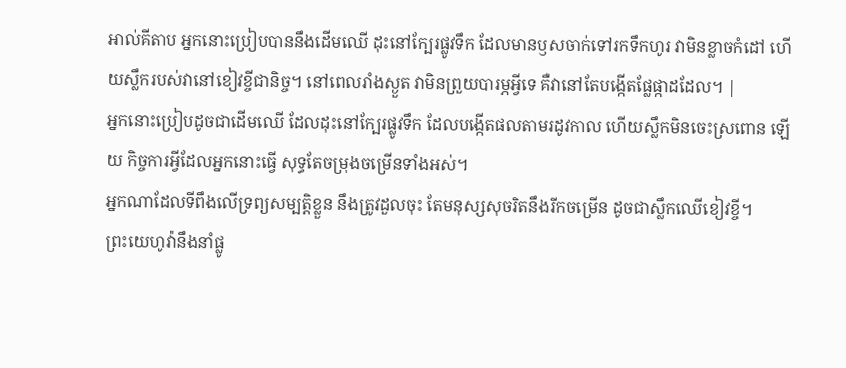អាល់គីតាប អ្នកនោះប្រៀបបាននឹងដើមឈើ ដុះនៅក្បែរផ្លូវទឹក ដែលមានឫសចាក់ទៅរកទឹកហូរ វាមិនខ្លាចកំដៅ ហើយស្លឹករបស់វានៅខៀវខ្ចីជានិច្ច។ នៅពេលរាំងស្ងួត វាមិនព្រួយបារម្ភអ្វីទេ គឺវានៅតែបង្កើតផ្លែផ្កាដដែល។ |
អ្នកនោះប្រៀបដូចជាដើមឈើ ដែលដុះនៅក្បែរផ្លូវទឹក ដែលបង្កើតផលតាមរដូវកាល ហើយស្លឹកមិនចេះស្រពោន ឡើយ កិច្ចការអ្វីដែលអ្នកនោះធ្វើ សុទ្ធតែចម្រុងចម្រើនទាំងអស់។
អ្នកណាដែលទីពឹងលើទ្រព្យសម្បត្តិខ្លួន នឹងត្រូវដួលចុះ តែមនុស្សសុចរិតនឹងរីកចម្រើន ដូចជាស្លឹកឈើខៀវខ្ចី។
ព្រះយេហូវ៉ានឹងនាំផ្លូ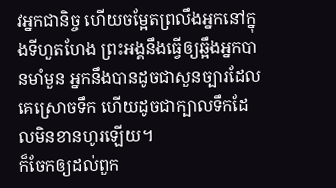វអ្នកជានិច្ច ហើយចម្អែតព្រលឹងអ្នកនៅក្នុងទីហួតហែង ព្រះអង្គនឹងធ្វើឲ្យឆ្អឹងអ្នកបានមាំមួន អ្នកនឹងបានដូចជាសួនច្បារដែលគេស្រោចទឹក ហើយដូចជាក្បាលទឹកដែលមិនខានហូរឡើយ។
ក៏ចែកឲ្យដល់ពួក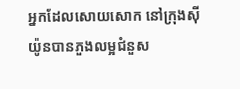អ្នកដែលសោយសោក នៅក្រុងស៊ីយ៉ូនបានភួងលម្អជំនួស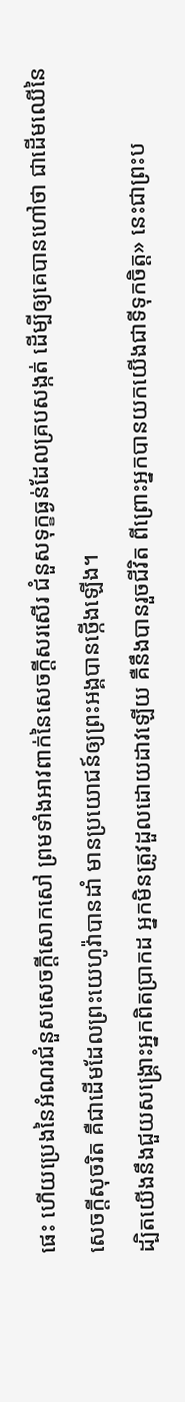ផេះ ហើយប្រេងនៃអំណរជំនួសសេចក្ដីសោកសៅ ព្រមទាំងអាវពាក់នៃសេចក្ដីសរសើរ ជំនួសទុក្ខធ្ងន់ដែលគ្របសង្កត់ ដើម្បីឲ្យគេបានហៅថា ជាដើមឈើនៃសេចក្ដីសុចរិត គឺជាដើមដែលព្រះយេហូវ៉ាបានដាំ មានប្រយោជន៍ឲ្យព្រះអង្គបានថ្កើងឡើង។
ដ្បិតយើងនឹងជួយសង្គ្រោះអ្នកពិតប្រាកដ អ្នកមិនត្រូវដួលដោយដាវឡើយ គឺនឹងបានរួចជីវិត ពីព្រោះអ្នកបានយកយើងជាទីទុកចិត្ត» នេះជាព្រះប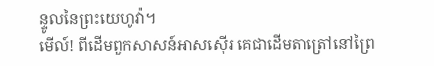ន្ទូលនៃព្រះយេហូវ៉ា។
មើល៍! ពីដើមពួកសាសន៍អាសស៊ើរ គេជាដើមតាត្រៅនៅព្រៃ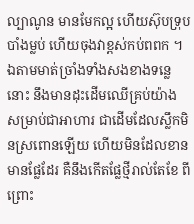ល្បាណូន មានមែកល្អ ហើយស៊ុបទ្រុប បាំងម្លប់ ហើយចុងវាខ្ពស់កប់ពពក ។
ឯតាមមាត់ច្រាំងទាំងសងខាងទន្លេនោះ នឹងមានដុះដើមឈើគ្រប់យ៉ាង សម្រាប់ជាអាហារ ជាដើមដែលស្លឹកមិនស្រពោនឡើយ ហើយមិនដែលខានមានផ្លែដែរ គឺនឹងកើតផ្លែថ្មីរាល់តែខែ ពីព្រោះ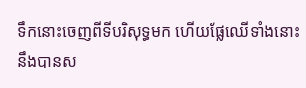ទឹកនោះចេញពីទីបរិសុទ្ធមក ហើយផ្លែឈើទាំងនោះ នឹងបានស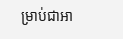ម្រាប់ជាអា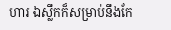ហារ ឯស្លឹកក៏សម្រាប់នឹងកែ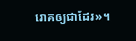រោគឲ្យជាដែរ»។